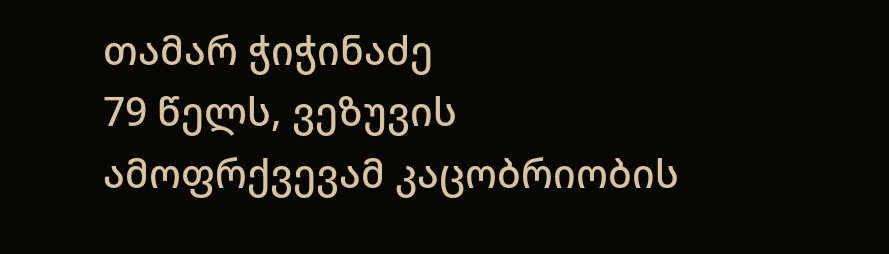თამარ ჭიჭინაძე
79 წელს, ვეზუვის ამოფრქვევამ კაცობრიობის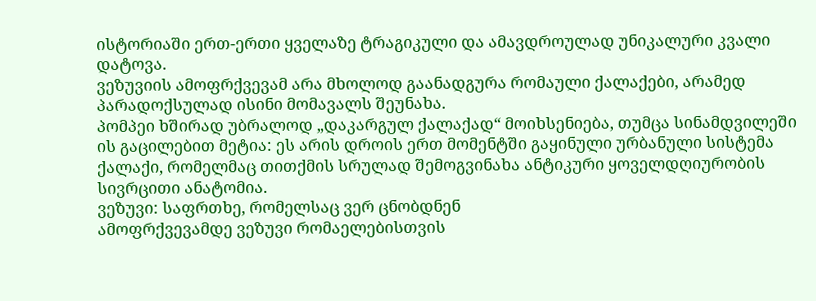ისტორიაში ერთ-ერთი ყველაზე ტრაგიკული და ამავდროულად უნიკალური კვალი დატოვა.
ვეზუვიის ამოფრქვევამ არა მხოლოდ გაანადგურა რომაული ქალაქები, არამედ პარადოქსულად ისინი მომავალს შეუნახა.
პომპეი ხშირად უბრალოდ „დაკარგულ ქალაქად“ მოიხსენიება, თუმცა სინამდვილეში ის გაცილებით მეტია: ეს არის დროის ერთ მომენტში გაყინული ურბანული სისტემა ქალაქი, რომელმაც თითქმის სრულად შემოგვინახა ანტიკური ყოველდღიურობის სივრცითი ანატომია.
ვეზუვი: საფრთხე, რომელსაც ვერ ცნობდნენ
ამოფრქვევამდე ვეზუვი რომაელებისთვის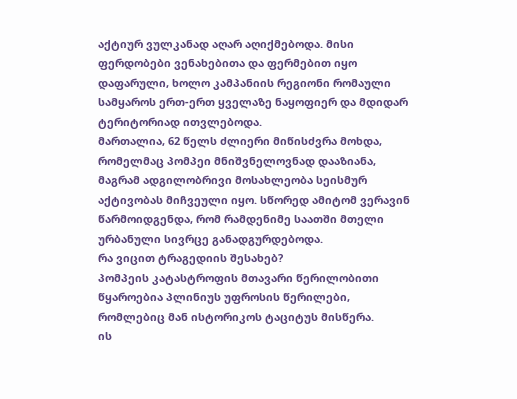აქტიურ ვულკანად აღარ აღიქმებოდა. მისი ფერდობები ვენახებითა და ფერმებით იყო დაფარული, ხოლო კამპანიის რეგიონი რომაული სამყაროს ერთ-ერთ ყველაზე ნაყოფიერ და მდიდარ ტერიტორიად ითვლებოდა.
მართალია, 62 წელს ძლიერი მიწისძვრა მოხდა, რომელმაც პომპეი მნიშვნელოვნად დააზიანა, მაგრამ ადგილობრივი მოსახლეობა სეისმურ აქტივობას მიჩვეული იყო. სწორედ ამიტომ ვერავინ წარმოიდგენდა, რომ რამდენიმე საათში მთელი ურბანული სივრცე განადგურდებოდა.
რა ვიცით ტრაგედიის შესახებ?
პომპეის კატასტროფის მთავარი წერილობითი წყაროებია პლინიუს უფროსის წერილები, რომლებიც მან ისტორიკოს ტაციტუს მისწერა.
ის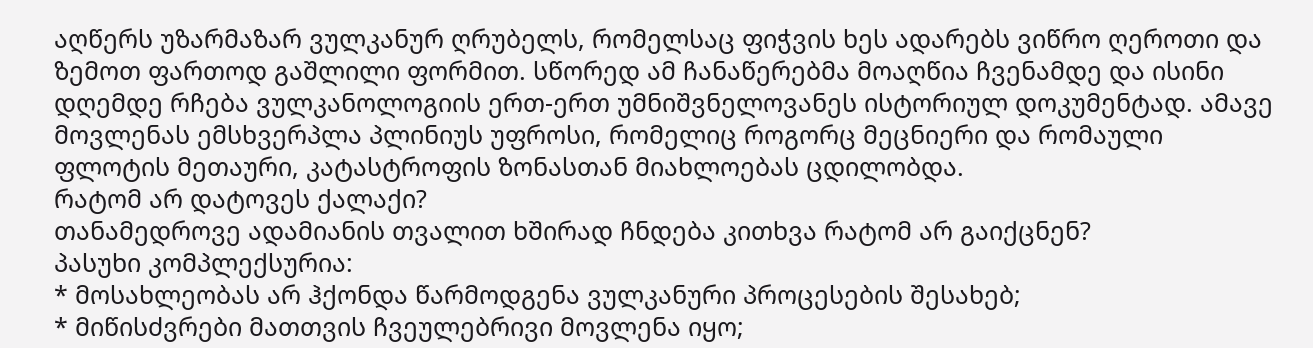აღწერს უზარმაზარ ვულკანურ ღრუბელს, რომელსაც ფიჭვის ხეს ადარებს ვიწრო ღეროთი და ზემოთ ფართოდ გაშლილი ფორმით. სწორედ ამ ჩანაწერებმა მოაღწია ჩვენამდე და ისინი დღემდე რჩება ვულკანოლოგიის ერთ-ერთ უმნიშვნელოვანეს ისტორიულ დოკუმენტად. ამავე მოვლენას ემსხვერპლა პლინიუს უფროსი, რომელიც როგორც მეცნიერი და რომაული ფლოტის მეთაური, კატასტროფის ზონასთან მიახლოებას ცდილობდა.
რატომ არ დატოვეს ქალაქი?
თანამედროვე ადამიანის თვალით ხშირად ჩნდება კითხვა რატომ არ გაიქცნენ?
პასუხი კომპლექსურია:
* მოსახლეობას არ ჰქონდა წარმოდგენა ვულკანური პროცესების შესახებ;
* მიწისძვრები მათთვის ჩვეულებრივი მოვლენა იყო;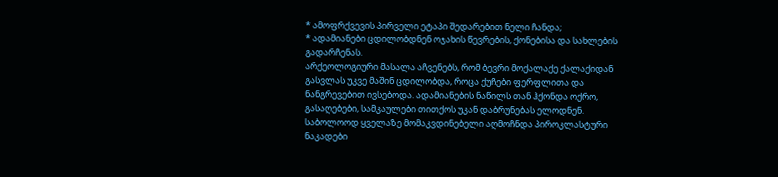* ამოფრქვევის პირველი ეტაპი შედარებით ნელი ჩანდა;
* ადამიანები ცდილობდნენ ოჯახის წევრების, ქონებისა და სახლების გადარჩენას.
არქეოლოგიური მასალა აჩვენებს, რომ ბევრი მოქალაქე ქალაქიდან გასვლას უკვე მაშინ ცდილობდა, როცა ქუჩები ფერფლითა და ნანგრევებით ივსებოდა. ადამიანების ნაწილს თან ჰქონდა ოქრო, გასაღებები, სამკაულები თითქოს უკან დაბრუნებას ელოდნენ.
საბოლოოდ ყველაზე მომაკვდინებელი აღმოჩნდა პიროკლასტური ნაკადები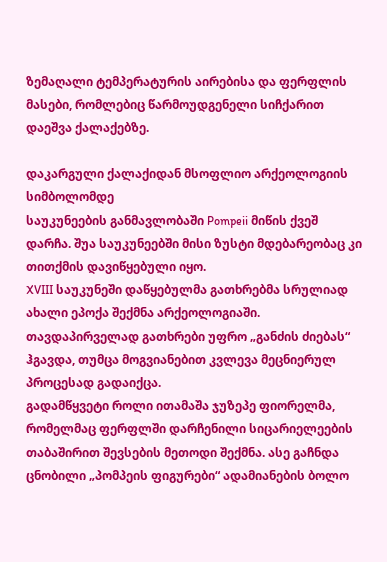ზემაღალი ტემპერატურის აირებისა და ფერფლის მასები, რომლებიც წარმოუდგენელი სიჩქარით დაეშვა ქალაქებზე.

დაკარგული ქალაქიდან მსოფლიო არქეოლოგიის სიმბოლომდე
საუკუნეების განმავლობაში Pompeii მიწის ქვეშ დარჩა. შუა საუკუნეებში მისი ზუსტი მდებარეობაც კი თითქმის დავიწყებული იყო.
XVIII საუკუნეში დაწყებულმა გათხრებმა სრულიად ახალი ეპოქა შექმნა არქეოლოგიაში. თავდაპირველად გათხრები უფრო „განძის ძიებას“ ჰგავდა, თუმცა მოგვიანებით კვლევა მეცნიერულ პროცესად გადაიქცა.
გადამწყვეტი როლი ითამაშა ჯუზეპე ფიორელმა, რომელმაც ფერფლში დარჩენილი სიცარიელეების თაბაშირით შევსების მეთოდი შექმნა. ასე გაჩნდა ცნობილი „პომპეის ფიგურები“ ადამიანების ბოლო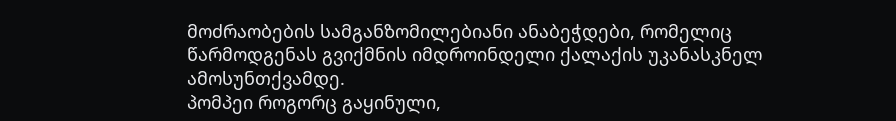მოძრაობების სამგანზომილებიანი ანაბეჭდები, რომელიც წარმოდგენას გვიქმნის იმდროინდელი ქალაქის უკანასკნელ ამოსუნთქვამდე.
პომპეი როგორც გაყინული,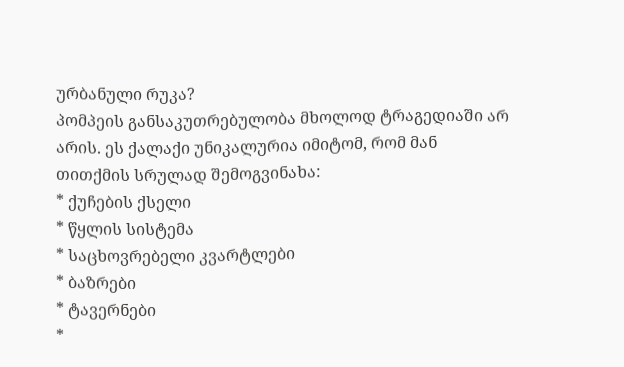ურბანული რუკა?
პომპეის განსაკუთრებულობა მხოლოდ ტრაგედიაში არ არის. ეს ქალაქი უნიკალურია იმიტომ, რომ მან თითქმის სრულად შემოგვინახა:
* ქუჩების ქსელი
* წყლის სისტემა
* საცხოვრებელი კვარტლები
* ბაზრები
* ტავერნები
*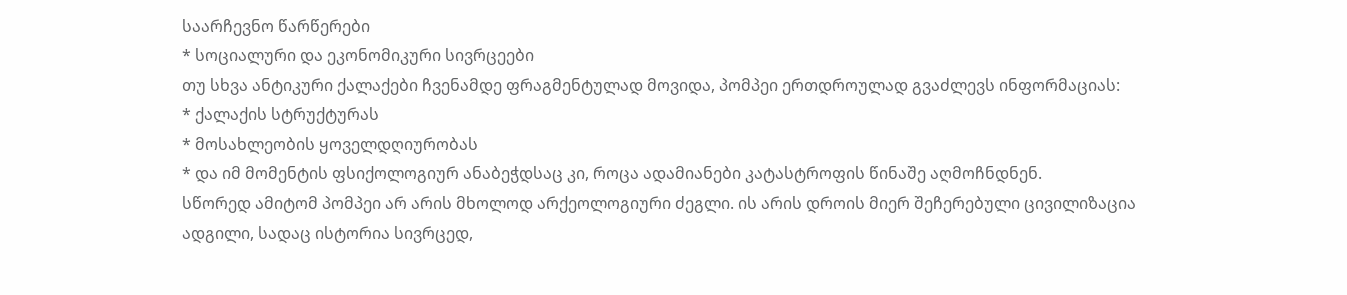საარჩევნო წარწერები
* სოციალური და ეკონომიკური სივრცეები
თუ სხვა ანტიკური ქალაქები ჩვენამდე ფრაგმენტულად მოვიდა, პომპეი ერთდროულად გვაძლევს ინფორმაციას:
* ქალაქის სტრუქტურას
* მოსახლეობის ყოველდღიურობას
* და იმ მომენტის ფსიქოლოგიურ ანაბეჭდსაც კი, როცა ადამიანები კატასტროფის წინაშე აღმოჩნდნენ.
სწორედ ამიტომ პომპეი არ არის მხოლოდ არქეოლოგიური ძეგლი. ის არის დროის მიერ შეჩერებული ცივილიზაცია ადგილი, სადაც ისტორია სივრცედ,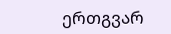ერთგვარ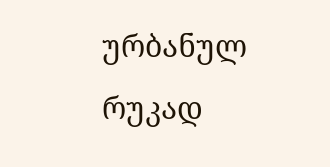ურბანულ რუკად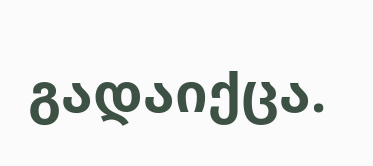გადაიქცა.